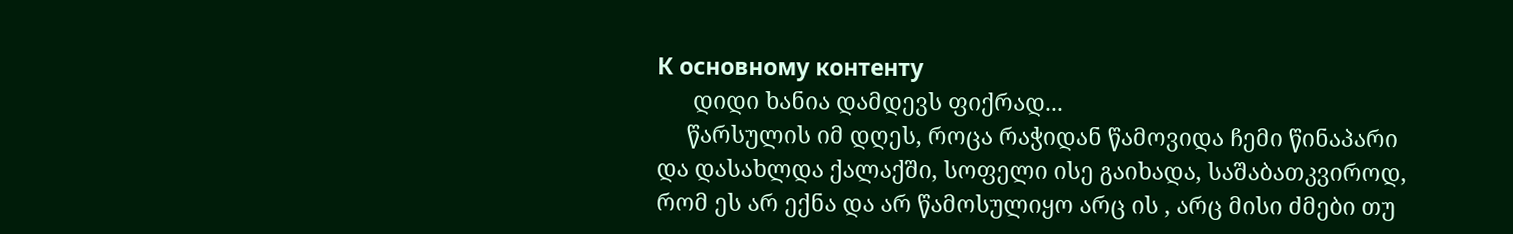К основному контенту
      დიდი ხანია დამდევს ფიქრად...
     წარსულის იმ დღეს, როცა რაჭიდან წამოვიდა ჩემი წინაპარი და დასახლდა ქალაქში, სოფელი ისე გაიხადა, საშაბათკვიროდ, რომ ეს არ ექნა და არ წამოსულიყო არც ის , არც მისი ძმები თუ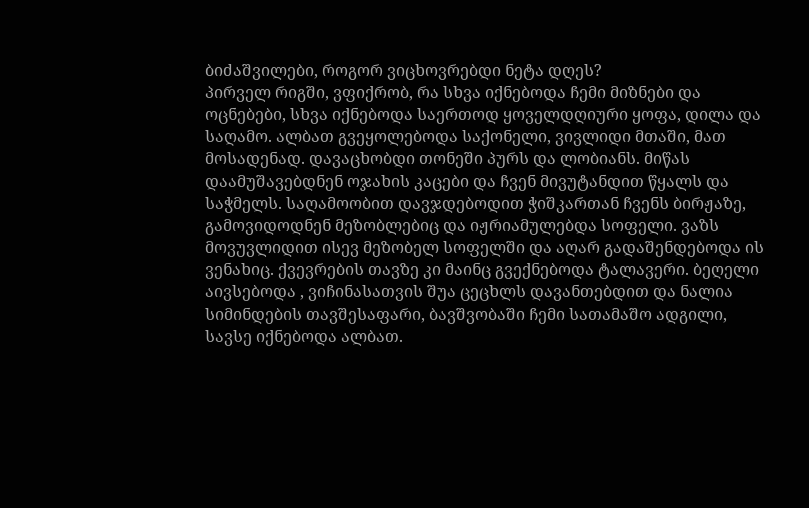ბიძაშვილები, როგორ ვიცხოვრებდი ნეტა დღეს?
პირველ რიგში, ვფიქრობ, რა სხვა იქნებოდა ჩემი მიზნები და ოცნებები, სხვა იქნებოდა საერთოდ ყოველდღიური ყოფა, დილა და საღამო. ალბათ გვეყოლებოდა საქონელი, ვივლიდი მთაში, მათ მოსადენად. დავაცხობდი თონეში პურს და ლობიანს. მიწას დაამუშავებდნენ ოჯახის კაცები და ჩვენ მივუტანდით წყალს და საჭმელს. საღამოობით დავჯდებოდით ჭიშკართან ჩვენს ბირჟაზე, გამოვიდოდნენ მეზობლებიც და იჟრიამულებდა სოფელი. ვაზს მოვუვლიდით ისევ მეზობელ სოფელში და აღარ გადაშენდებოდა ის ვენახიც. ქვევრების თავზე კი მაინც გვექნებოდა ტალავერი. ბეღელი აივსებოდა , ვიჩინასათვის შუა ცეცხლს დავანთებდით და ნალია სიმინდების თავშესაფარი, ბავშვობაში ჩემი სათამაშო ადგილი, სავსე იქნებოდა ალბათ.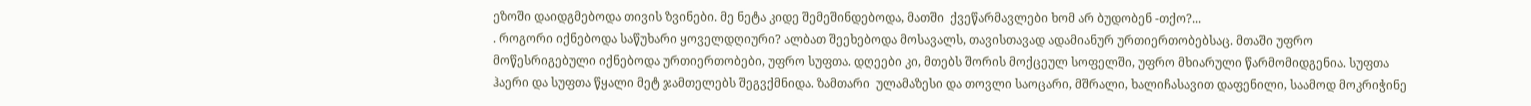ეზოში დაიდგმებოდა თივის ზვინები. მე ნეტა კიდე შემეშინდებოდა, მათში  ქვეწარმავლები ხომ არ ბუდობენ -თქო?...
. როგორი იქნებოდა საწუხარი ყოველდღიური? ალბათ შეეხებოდა მოსავალს, თავისთავად ადამიანურ ურთიერთობებსაც. მთაში უფრო მოწესრიგებული იქნებოდა ურთიერთობები, უფრო სუფთა. დღეები კი, მთებს შორის მოქცეულ სოფელში, უფრო მხიარული წარმომიდგენია. სუფთა ჰაერი და სუფთა წყალი მეტ ჯამთელებს შეგვქმნიდა. ზამთარი  ულამაზესი და თოვლი საოცარი, მშრალი, ხალიჩასავით დაფენილი, საამოდ მოკრიჭინე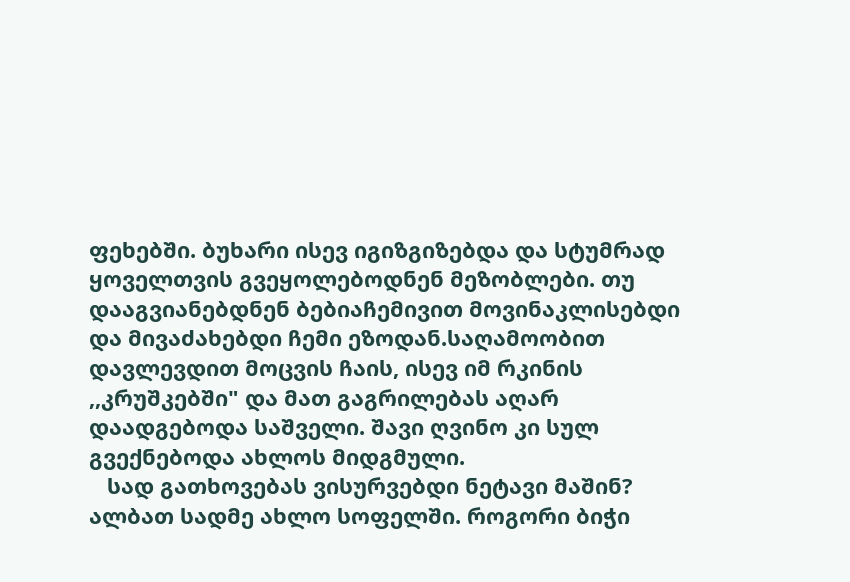ფეხებში. ბუხარი ისევ იგიზგიზებდა და სტუმრად ყოველთვის გვეყოლებოდნენ მეზობლები. თუ დააგვიანებდნენ ბებიაჩემივით მოვინაკლისებდი და მივაძახებდი ჩემი ეზოდან.საღამოობით დავლევდით მოცვის ჩაის, ისევ იმ რკინის ,,კრუშკებში" და მათ გაგრილებას აღარ დაადგებოდა საშველი. შავი ღვინო კი სულ გვექნებოდა ახლოს მიდგმული.
   სად გათხოვებას ვისურვებდი ნეტავი მაშინ?  ალბათ სადმე ახლო სოფელში. როგორი ბიჭი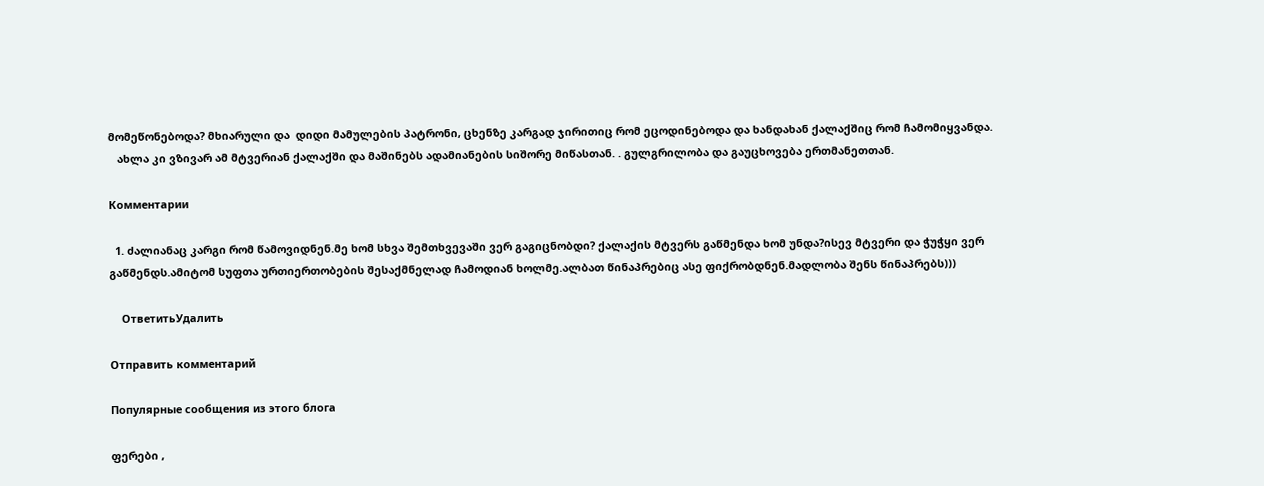მომეწონებოდა? მხიარული და  დიდი მამულების პატრონი, ცხენზე კარგად ჯირითიც რომ ეცოდინებოდა და ხანდახან ქალაქშიც რომ ჩამომიყვანდა.
   ახლა კი ვზივარ ამ მტვერიან ქალაქში და მაშინებს ადამიანების სიშორე მიწასთან. . გულგრილობა და გაუცხოვება ერთმანეთთან.

Комментарии

  1. ძალიანაც კარგი რომ წამოვიდნენ.მე ხომ სხვა შემთხვევაში ვერ გაგიცნობდი? ქალაქის მტვერს გაწმენდა ხომ უნდა?ისევ მტვერი და ჭუჭყი ვერ გაწმენდს.ამიტომ სუფთა ურთიერთობების შესაქმნელად ჩამოდიან ხოლმე.ალბათ წინაპრებიც ასე ფიქრობდნენ.მადლობა შენს წინაპრებს)))

    ОтветитьУдалить

Отправить комментарий

Популярные сообщения из этого блога

ფერები ,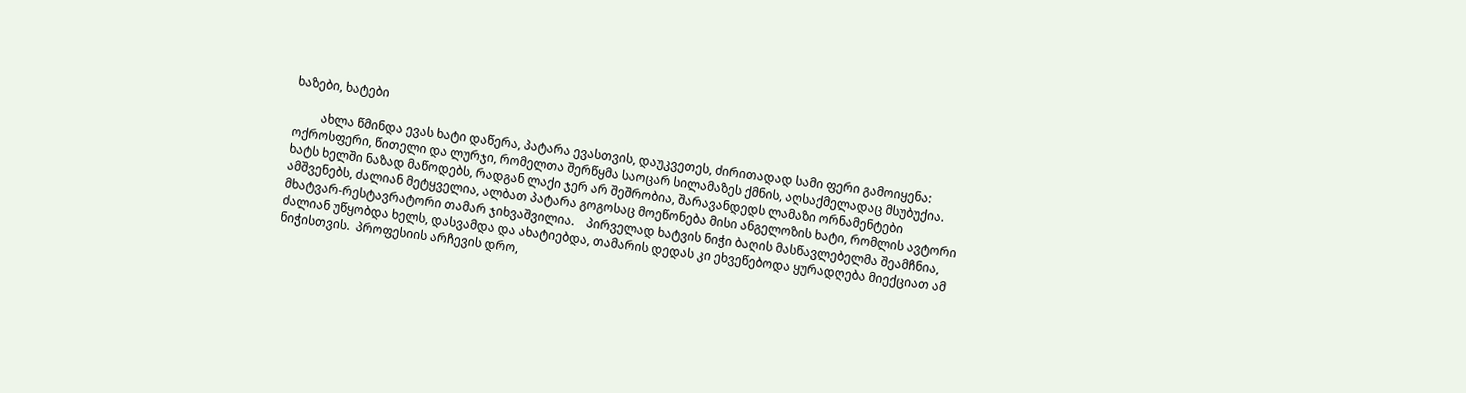ხაზები, ხატები

         ახლა წმინდა ევას ხატი დაწერა, პატარა ევასთვის, დაუკვეთეს, ძირითადად სამი ფერი გამოიყენა: ოქროსფერი, წითელი და ლურჯი, რომელთა შერწყმა საოცარ სილამაზეს ქმნის, აღსაქმელადაც მსუბუქია.     ხატს ხელში ნაზად მაწოდებს, რადგან ლაქი ჯერ არ შეშრობია, შარავანდედს ლამაზი ორნამენტები ამშვენებს, ძალიან მეტყველია, ალბათ პატარა გოგოსაც მოეწონება მისი ანგელოზის ხატი, რომლის ავტორი მხატვარ-რესტავრატორი თამარ ჯიხვაშვილია.    პირველად ხატვის ნიჭი ბაღის მასწავლებელმა შეამჩნია, ძალიან უწყობდა ხელს, დასვამდა და ახატიებდა, თამარის დედას კი ეხვეწებოდა ყურადღება მიექციათ ამ ნიჭისთვის.  პროფესიის არჩევის დრო,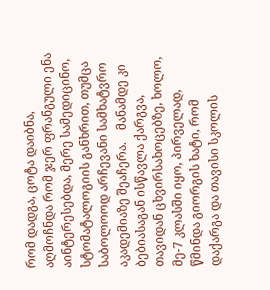რომ დადგა, ცოტა დაიბნა, აღმოჩნდა რომ ჯერ ფრანგული ენა აინტერესებდა, მერე სამედიცინო, სტომატალოგიის განხრით, თუმცა საბოლოოდ არჩევანი სამხატვრო აკადემიაზე შეაჩერა.    მანამდე კი ბებიასაგან ისწავლა ქარგვა, თავიდან ცხვირსახოცებზე, ხოლო, მე-7 კლასში იყო, პირველად, წმინდა გიორგის ხატი, რომ დაქარგა და თავისი სკოლის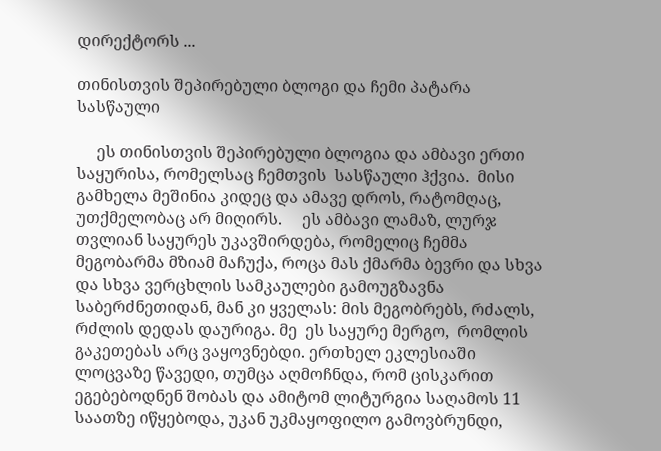დირექტორს ...

თინისთვის შეპირებული ბლოგი და ჩემი პატარა სასწაული

     ეს თინისთვის შეპირებული ბლოგია და ამბავი ერთი საყურისა, რომელსაც ჩემთვის  სასწაული ჰქვია.  მისი გამხელა მეშინია კიდეც და ამავე დროს, რატომღაც, უთქმელობაც არ მიღირს.     ეს ამბავი ლამაზ, ლურჯ თვლიან საყურეს უკავშირდება, რომელიც ჩემმა მეგობარმა მზიამ მაჩუქა, როცა მას ქმარმა ბევრი და სხვა და სხვა ვერცხლის სამკაულები გამოუგზავნა საბერძნეთიდან, მან კი ყველას: მის მეგობრებს, რძალს, რძლის დედას დაურიგა. მე  ეს საყურე მერგო,  რომლის  გაკეთებას არც ვაყოვნებდი. ერთხელ ეკლესიაში ლოცვაზე წავედი, თუმცა აღმოჩნდა, რომ ცისკარით ეგებებოდნენ შობას და ამიტომ ლიტურგია საღამოს 11 საათზე იწყებოდა, უკან უკმაყოფილო გამოვბრუნდი,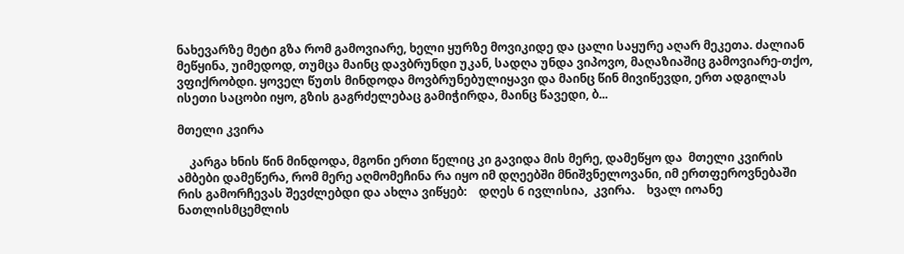ნახევარზე მეტი გზა რომ გამოვიარე, ხელი ყურზე მოვიკიდე და ცალი საყურე აღარ მეკეთა. ძალიან მეწყინა, უიმედოდ, თუმცა მაინც დავბრუნდი უკან, სადღა უნდა ვიპოვო, მაღაზიაშიც გამოვიარე-თქო, ვფიქრობდი. ყოველ წუთს მინდოდა მოვბრუნებულიყავი და მაინც წინ მივიწევდი, ერთ ადგილას ისეთი საცობი იყო, გზის გაგრძელებაც გამიჭირდა, მაინც წავედი, ბ...

მთელი კვირა

    კარგა ხნის წინ მინდოდა, მგონი ერთი წელიც კი გავიდა მის მერე, დამეწყო და  მთელი კვირის ამბები დამეწერა, რომ მერე აღმომეჩინა რა იყო იმ დღეებში მნიშვნელოვანი, იმ ერთფეროვნებაში რის გამორჩევას შევძლებდი და ახლა ვიწყებ:    დღეს 6 ივლისია,  კვირა.    ხვალ იოანე ნათლისმცემლის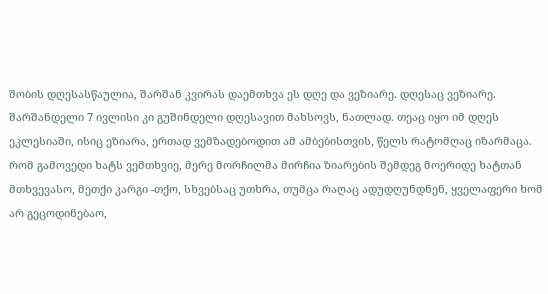შობის დღესასწაულია, შარშან კვირას დაემთხვა ეს დღე და ვეზიარე. დღესაც ვეზიარე. შარშანდელი 7 ივლისი კი გუშინდელი დღესავით მახსოვს, ნათლად. თეაც იყო იმ დღეს ეკლესიაში, ისიც ეზიარა, ერთად ვემზადებოდით ამ ამბებისთვის, წელს რატომღაც იზარმაცა.     რომ გამოვედი ხატს ვემთხვიე, მერე მორჩილმა მირჩია ზიარების შემდეგ მოერიდე ხატთან მთხვევასო, მეთქი კარგი -თქო, სხვებსაც უთხრა, თუმცა რაღაც ადუდღუნდნენ, ყველაფერი ხომ არ გეცოდინებაო,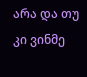არა და თუ კი ვინმე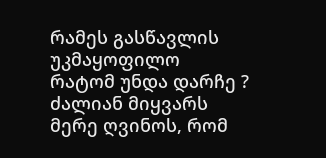რამეს გასწავლის უკმაყოფილო რატომ უნდა დარჩე ?    ძალიან მიყვარს მერე ღვინოს, რომ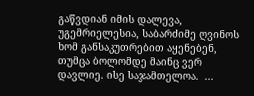გაწვდიან იმის დალევა, უგემრიელესია, საბარძიმე ღვინოს ხომ განსაკუთრებით აყენებენ, თუმცა ბოლომდე მაინც ვერ დავლიე. ისე საჯამთელოა.  ...